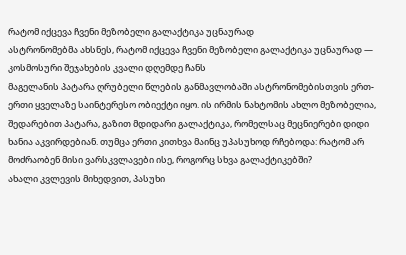რატომ იქცევა ჩვენი მეზობელი გალაქტიკა უცნაურად
ასტრონომებმა ახსნეს, რატომ იქცევა ჩვენი მეზობელი გალაქტიკა უცნაურად — კოსმოსური შეჯახების კვალი დღემდე ჩანს
მაგელანის პატარა ღრუბელი წლების განმავლობაში ასტრონომებისთვის ერთ-ერთი ყველაზე საინტერესო ობიექტი იყო. ის ირმის ნახტომის ახლო მეზობელია, შედარებით პატარა, გაზით მდიდარი გალაქტიკა, რომელსაც მეცნიერები დიდი ხანია აკვირდებიან. თუმცა ერთი კითხვა მაინც უპასუხოდ რჩებოდა: რატომ არ მოძრაობენ მისი ვარსკვლავები ისე, როგორც სხვა გალაქტიკებში?
ახალი კვლევის მიხედვით, პასუხი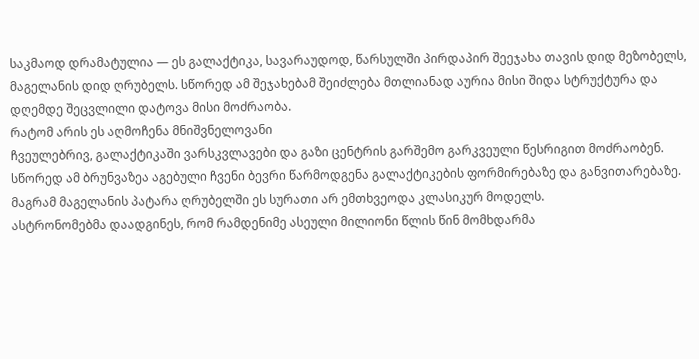საკმაოდ დრამატულია — ეს გალაქტიკა, სავარაუდოდ, წარსულში პირდაპირ შეეჯახა თავის დიდ მეზობელს, მაგელანის დიდ ღრუბელს. სწორედ ამ შეჯახებამ შეიძლება მთლიანად აურია მისი შიდა სტრუქტურა და დღემდე შეცვლილი დატოვა მისი მოძრაობა.
რატომ არის ეს აღმოჩენა მნიშვნელოვანი
ჩვეულებრივ, გალაქტიკაში ვარსკვლავები და გაზი ცენტრის გარშემო გარკვეული წესრიგით მოძრაობენ. სწორედ ამ ბრუნვაზეა აგებული ჩვენი ბევრი წარმოდგენა გალაქტიკების ფორმირებაზე და განვითარებაზე. მაგრამ მაგელანის პატარა ღრუბელში ეს სურათი არ ემთხვეოდა კლასიკურ მოდელს.
ასტრონომებმა დაადგინეს, რომ რამდენიმე ასეული მილიონი წლის წინ მომხდარმა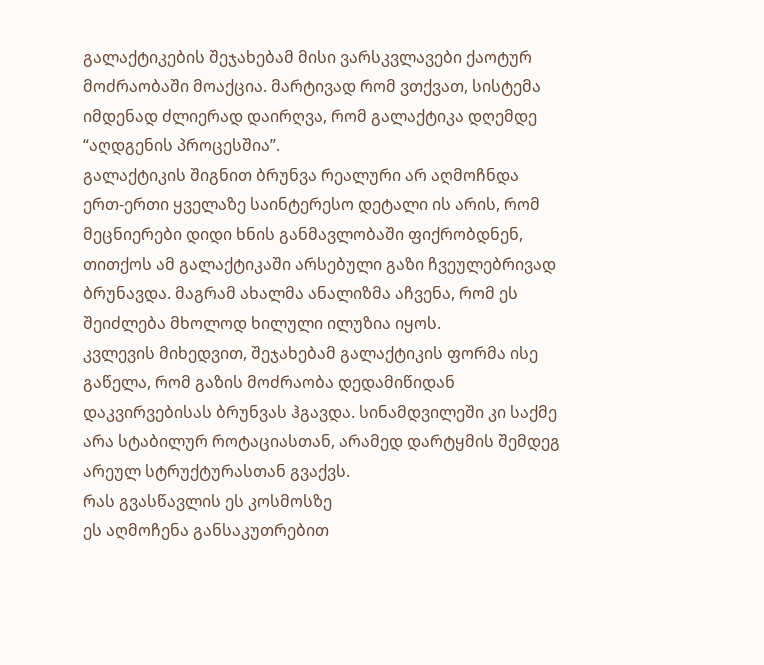გალაქტიკების შეჯახებამ მისი ვარსკვლავები ქაოტურ მოძრაობაში მოაქცია. მარტივად რომ ვთქვათ, სისტემა იმდენად ძლიერად დაირღვა, რომ გალაქტიკა დღემდე “აღდგენის პროცესშია”.
გალაქტიკის შიგნით ბრუნვა რეალური არ აღმოჩნდა
ერთ-ერთი ყველაზე საინტერესო დეტალი ის არის, რომ მეცნიერები დიდი ხნის განმავლობაში ფიქრობდნენ, თითქოს ამ გალაქტიკაში არსებული გაზი ჩვეულებრივად ბრუნავდა. მაგრამ ახალმა ანალიზმა აჩვენა, რომ ეს შეიძლება მხოლოდ ხილული ილუზია იყოს.
კვლევის მიხედვით, შეჯახებამ გალაქტიკის ფორმა ისე გაწელა, რომ გაზის მოძრაობა დედამიწიდან დაკვირვებისას ბრუნვას ჰგავდა. სინამდვილეში კი საქმე არა სტაბილურ როტაციასთან, არამედ დარტყმის შემდეგ არეულ სტრუქტურასთან გვაქვს.
რას გვასწავლის ეს კოსმოსზე
ეს აღმოჩენა განსაკუთრებით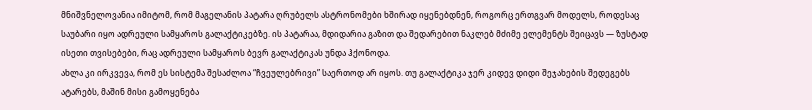მნიშვნელოვანია იმიტომ, რომ მაგელანის პატარა ღრუბელს ასტრონომები ხშირად იყენებდნენ, როგორც ერთგვარ მოდელს, როდესაც საუბარი იყო ადრეული სამყაროს გალაქტიკებზე. ის პატარაა, მდიდარია გაზით და შედარებით ნაკლებ მძიმე ელემენტს შეიცავს — ზუსტად ისეთი თვისებები, რაც ადრეული სამყაროს ბევრ გალაქტიკას უნდა ჰქონოდა.
ახლა კი ირკვევა, რომ ეს სისტემა შესაძლოა “ჩვეულებრივი” საერთოდ არ იყოს. თუ გალაქტიკა ჯერ კიდევ დიდი შეჯახების შედეგებს ატარებს, მაშინ მისი გამოყენება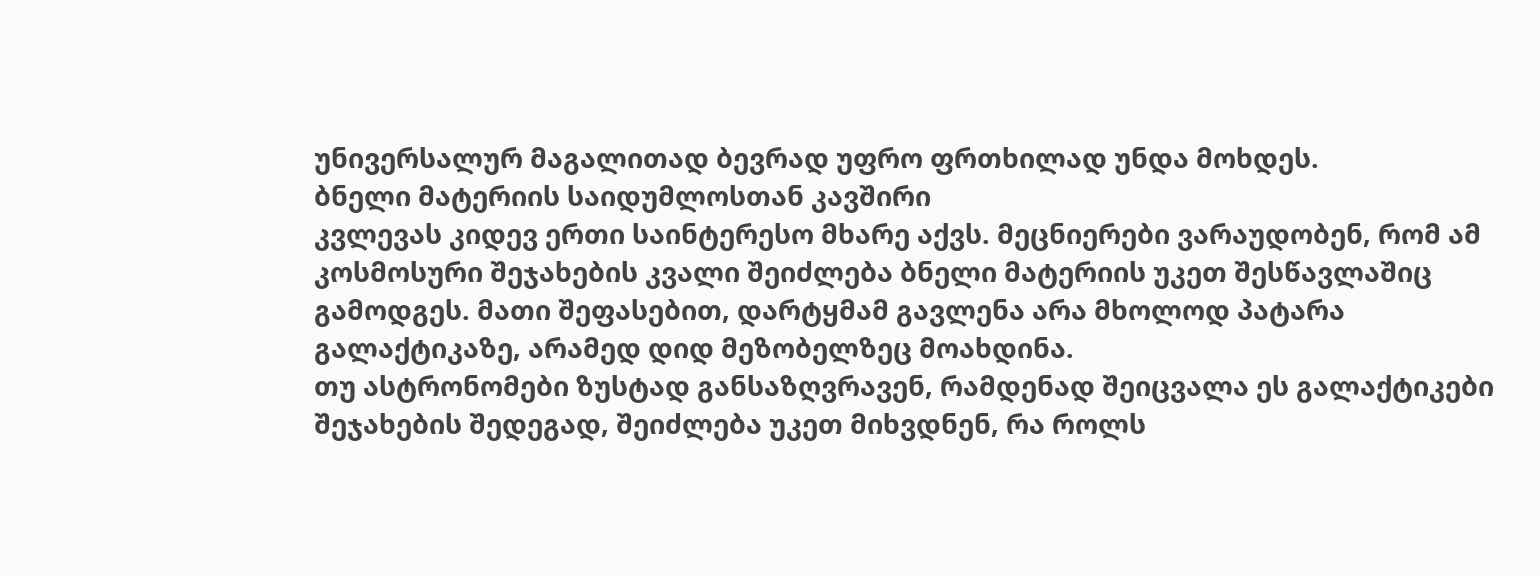უნივერსალურ მაგალითად ბევრად უფრო ფრთხილად უნდა მოხდეს.
ბნელი მატერიის საიდუმლოსთან კავშირი
კვლევას კიდევ ერთი საინტერესო მხარე აქვს. მეცნიერები ვარაუდობენ, რომ ამ კოსმოსური შეჯახების კვალი შეიძლება ბნელი მატერიის უკეთ შესწავლაშიც გამოდგეს. მათი შეფასებით, დარტყმამ გავლენა არა მხოლოდ პატარა გალაქტიკაზე, არამედ დიდ მეზობელზეც მოახდინა.
თუ ასტრონომები ზუსტად განსაზღვრავენ, რამდენად შეიცვალა ეს გალაქტიკები შეჯახების შედეგად, შეიძლება უკეთ მიხვდნენ, რა როლს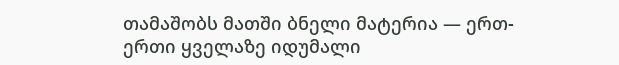თამაშობს მათში ბნელი მატერია — ერთ-ერთი ყველაზე იდუმალი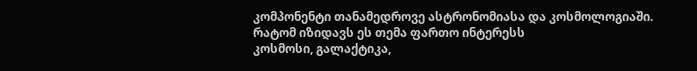კომპონენტი თანამედროვე ასტრონომიასა და კოსმოლოგიაში.
რატომ იზიდავს ეს თემა ფართო ინტერესს
კოსმოსი, გალაქტიკა,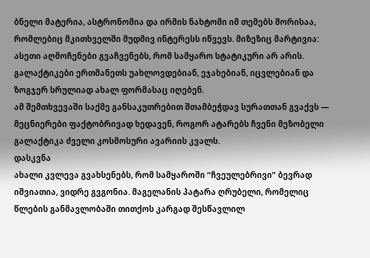ბნელი მატერია, ასტრონომია და ირმის ნახტომი იმ თემებს შორისაა, რომლებიც მკითხველში მუდმივ ინტერესს იწვევს. მიზეზიც მარტივია: ასეთი აღმოჩენები გვაჩვენებს, რომ სამყარო სტატიკური არ არის. გალაქტიკები ერთმანეთს უახლოვდებიან, ეჯახებიან, იცვლებიან და ზოგჯერ სრულიად ახალ ფორმასაც იღებენ.
ამ შემთხვევაში საქმე განსაკუთრებით შთამბეჭდავ სურათთან გვაქვს — მეცნიერები ფაქტობრივად ხედავენ, როგორ ატარებს ჩვენი მეზობელი გალაქტიკა ძველი კოსმოსური ავარიის კვალს.
დასკვნა
ახალი კვლევა გვახსენებს, რომ სამყაროში “ჩვეულებრივი” ბევრად იშვიათია, ვიდრე გვგონია. მაგელანის პატარა ღრუბელი, რომელიც წლების განმავლობაში თითქოს კარგად შესწავლილ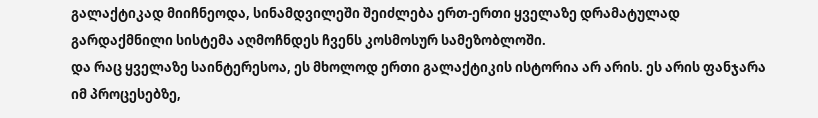გალაქტიკად მიიჩნეოდა, სინამდვილეში შეიძლება ერთ-ერთი ყველაზე დრამატულად გარდაქმნილი სისტემა აღმოჩნდეს ჩვენს კოსმოსურ სამეზობლოში.
და რაც ყველაზე საინტერესოა, ეს მხოლოდ ერთი გალაქტიკის ისტორია არ არის. ეს არის ფანჯარა იმ პროცესებზე,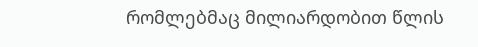რომლებმაც მილიარდობით წლის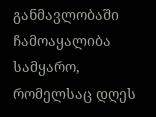განმავლობაში ჩამოაყალიბა სამყარო, რომელსაც დღეს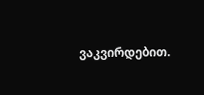ვაკვირდებით.